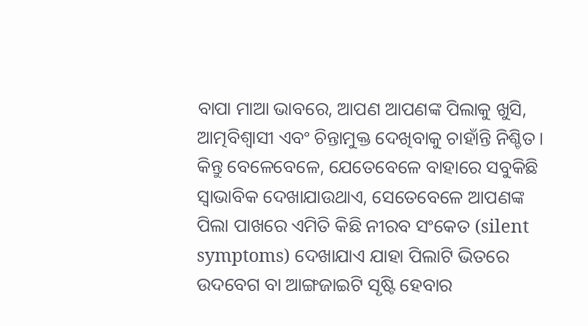ବାପା ମାଆ ଭାବରେ, ଆପଣ ଆପଣଙ୍କ ପିଲାକୁ ଖୁସି, ଆତ୍ମବିଶ୍ୱାସୀ ଏବଂ ଚିନ୍ତାମୁକ୍ତ ଦେଖିବାକୁ ଚାହାଁନ୍ତି ନିଶ୍ଚିତ। କିନ୍ତୁ ବେଳେବେଳେ, ଯେତେବେଳେ ବାହାରେ ସବୁକିଛି ସ୍ୱାଭାବିକ ଦେଖାଯାଉଥାଏ, ସେତେବେଳେ ଆପଣଙ୍କ ପିଲା ପାଖରେ ଏମିତି କିଛି ନୀରବ ସଂକେତ (silent symptoms) ଦେଖାଯାଏ ଯାହା ପିଲାଟି ଭିତରେ ଉଦବେଗ ବା ଆଙ୍ଗଜାଇଟି ସୃଷ୍ଟି ହେବାର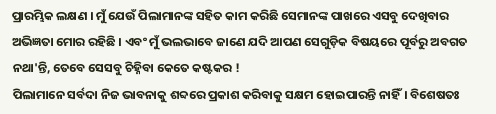ପ୍ରାରମ୍ଭିକ ଲକ୍ଷଣ । ମୁଁ ଯେଉଁ ପିଲାମାନଙ୍କ ସହିତ କାମ କରିଛି ସେମାନଙ୍କ ପାଖରେ ଏସବୁ ଦେଖିବାର ଅଭିଜ୍ଞତା ମୋର ରହିଛି । ଏବଂ ମୁଁ ଭଲଭାବେ ଜାଣେ ଯଦି ଆପଣ ସେଗୁଡ଼ିକ ବିଷୟରେ ପୂର୍ବରୁ ଅବଗତ ନଥା'ନ୍ତି, ତେବେ ସେସବୁ ଚିହ୍ନିବା କେତେ କଷ୍ଟକର !
ପିଲାମାନେ ସର୍ବଦା ନିଜ ଭାବନାକୁ ଶବ୍ଦରେ ପ୍ରକାଶ କରିବାକୁ ସକ୍ଷମ ହୋଇପାରନ୍ତି ନାହିଁ। ବିଶେଷତଃ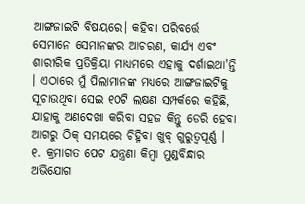ଆଙ୍ଗଜାଇଟି ବିଷୟରେ। କହିବା ପରିବର୍ତ୍ତେ ସେମାନେ ସେମାନଙ୍କର ଆଚରଣ, କାର୍ଯ୍ୟ ଏବଂ ଶାରୀରିକ ପ୍ରତିକ୍ରିୟା ମାଧ୍ୟମରେ ଏହାକୁ ଦର୍ଶାଇଥା'ନ୍ତି । ଏଠାରେ ମୁଁ ପିଲାମାନଙ୍କ ମଧ୍ୟରେ ଆଙ୍ଗଜାଇଟିକୁ ସୂଚାଉଥିବା ସେଇ ୧୦ଟି ଲକ୍ଷଣ ସମ୍ପର୍କରେ କହିଛି, ଯାହାକୁ ଅଣଦେଖା କରିବା ସହଜ କିନ୍ତୁ ଡେରି ହେବା ଆଗରୁ ଠିକ୍ ସମୟରେ ଚିହ୍ନିବା ଖୁବ୍ ଗୁରୁତ୍ୱପୂର୍ଣ୍ଣ ।
୧. କ୍ରମାଗତ ପେଟ ଯନ୍ତ୍ରଣା କିମ୍ବା ମୁଣ୍ଡବିନ୍ଧାର ଅଭିଯୋଗ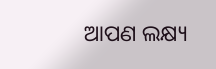ଆପଣ ଲକ୍ଷ୍ୟ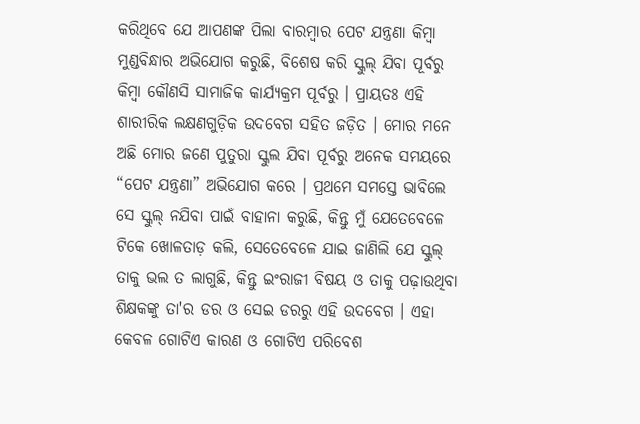କରିଥିବେ ଯେ ଆପଣଙ୍କ ପିଲା ବାରମ୍ବାର ପେଟ ଯନ୍ତ୍ରଣା କିମ୍ବା ମୁଣ୍ଡବିନ୍ଧାର ଅଭିଯୋଗ କରୁଛି, ବିଶେଷ କରି ସ୍କୁଲ୍ ଯିବା ପୂର୍ବରୁ କିମ୍ବା କୌଣସି ସାମାଜିକ କାର୍ଯ୍ୟକ୍ରମ ପୂର୍ବରୁ । ପ୍ରାୟତଃ ଏହି ଶାରୀରିକ ଲକ୍ଷଣଗୁଡ଼ିକ ଉଦବେଗ ସହିତ ଜଡ଼ିତ । ମୋର ମନେ ଅଛି ମୋର ଜଣେ ପୁତୁରା ସ୍କୁଲ ଯିବା ପୂର୍ବରୁ ଅନେକ ସମୟରେ “ପେଟ ଯନ୍ତ୍ରଣା” ଅଭିଯୋଗ କରେ । ପ୍ରଥମେ ସମସ୍ତେ ଭାବିଲେ ସେ ସ୍କୁଲ୍ ନଯିବା ପାଇଁ ବାହାନା କରୁଛି, କିନ୍ତୁ ମୁଁ ଯେତେବେଳେ ଟିକେ ଖୋଳତାଡ଼ କଲି, ସେତେବେଳେ ଯାଇ ଜାଣିଲି ଯେ ସ୍କୁଲ୍ ତାକୁ ଭଲ ତ ଲାଗୁଛି, କିନ୍ତୁ ଇଂରାଜୀ ବିଷୟ ଓ ତାକୁ ପଢ଼ାଉଥିବା ଶିକ୍ଷକଙ୍କୁ ତା'ର ଡର ଓ ସେଇ ଡରରୁ ଏହି ଉଦବେଗ । ଏହା କେବଳ ଗୋଟିଏ କାରଣ ଓ ଗୋଟିଏ ପରିବେଶ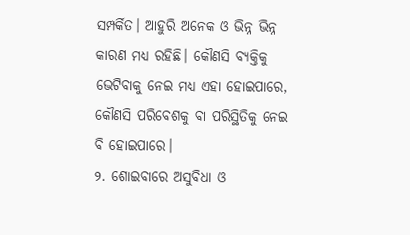ସମ୍ପର୍କିତ। ଆହୁରି ଅନେକ ଓ ଭିନ୍ନ ଭିନ୍ନ କାରଣ ମଧ୍ୟ ରହିଛି। କୌଣସି ବ୍ୟକ୍ତିକୁ ଭେଟିବାକୁ ନେଇ ମଧ୍ୟ ଏହା ହୋଇପାରେ, କୌଣସି ପରିବେଶକୁ ବା ପରିସ୍ଥିତିକୁ ନେଇ ବି ହୋଇପାରେ।
୨. ଶୋଇବାରେ ଅସୁବିଧା ଓ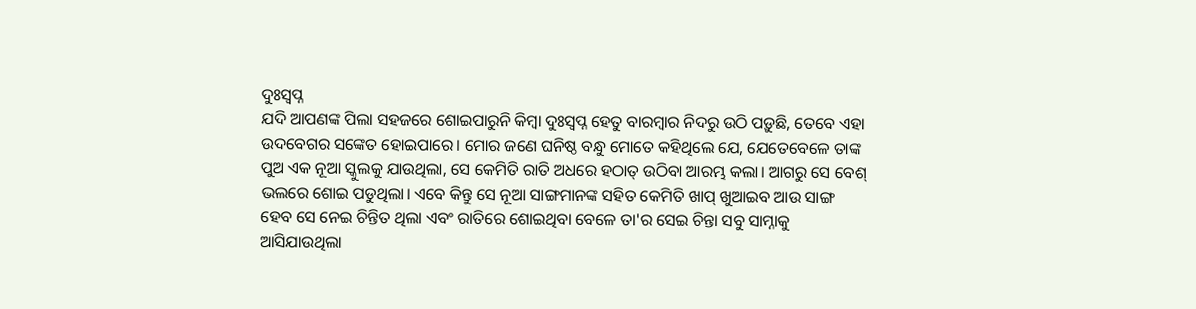ଦୁଃସ୍ୱପ୍ନ
ଯଦି ଆପଣଙ୍କ ପିଲା ସହଜରେ ଶୋଇପାରୁନି କିମ୍ବା ଦୁଃସ୍ୱପ୍ନ ହେତୁ ବାରମ୍ବାର ନିଦରୁ ଉଠି ପଡ଼ୁଛି, ତେବେ ଏହା ଉଦବେଗର ସଙ୍କେତ ହୋଇପାରେ। ମୋର ଜଣେ ଘନିଷ୍ଠ ବନ୍ଧୁ ମୋତେ କହିଥିଲେ ଯେ, ଯେତେବେଳେ ତାଙ୍କ ପୁଅ ଏକ ନୂଆ ସ୍କୁଲକୁ ଯାଉଥିଲା, ସେ କେମିତି ରାତି ଅଧରେ ହଠାତ୍ ଉଠିବା ଆରମ୍ଭ କଲା। ଆଗରୁ ସେ ବେଶ୍ ଭଲରେ ଶୋଇ ପଡୁଥିଲା। ଏବେ କିନ୍ତୁ ସେ ନୂଆ ସାଙ୍ଗମାନଙ୍କ ସହିତ କେମିତି ଖାପ୍ ଖୁଆଇବ ଆଉ ସାଙ୍ଗ ହେବ ସେ ନେଇ ଚିନ୍ତିତ ଥିଲା ଏବଂ ରାତିରେ ଶୋଇଥିବା ବେଳେ ତା'ର ସେଇ ଚିନ୍ତା ସବୁ ସାମ୍ନାକୁ ଆସିଯାଉଥିଲା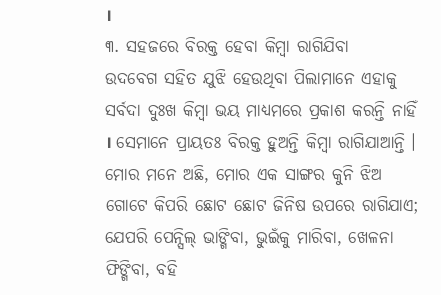।
୩. ସହଜରେ ବିରକ୍ତ ହେବା କିମ୍ବା ରାଗିଯିବା
ଉଦବେଗ ସହିତ ଯୁଝି ହେଉଥିବା ପିଲାମାନେ ଏହାକୁ ସର୍ବଦା ଦୁଃଖ କିମ୍ବା ଭୟ ମାଧ୍ୟମରେ ପ୍ରକାଶ କରନ୍ତି ନାହିଁ । ସେମାନେ ପ୍ରାୟତଃ ବିରକ୍ତ ହୁଅନ୍ତି କିମ୍ବା ରାଗିଯାଆନ୍ତି । ମୋର ମନେ ଅଛି, ମୋର ଏକ ସାଙ୍ଗର କୁନି ଝିଅ ଗୋଟେ କିପରି ଛୋଟ ଛୋଟ ଜିନିଷ ଉପରେ ରାଗିଯାଏ; ଯେପରି ପେନ୍ସିଲ୍ ଭାଙ୍ଗିବା, ଭୁଇଁକୁ ମାରିବା, ଖେଳନା ଫିଙ୍ଗିବା, ବହି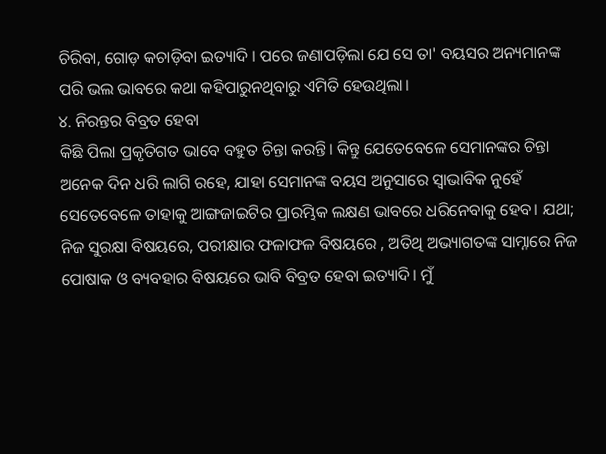ଚିରିବା, ଗୋଡ଼ କଚାଡ଼ିବା ଇତ୍ୟାଦି । ପରେ ଜଣାପଡ଼ିଲା ଯେ ସେ ତା' ବୟସର ଅନ୍ୟମାନଙ୍କ ପରି ଭଲ ଭାବରେ କଥା କହିପାରୁନଥିବାରୁ ଏମିତି ହେଉଥିଲା।
୪. ନିରନ୍ତର ବିବ୍ରତ ହେବା
କିଛି ପିଲା ପ୍ରକୃତିଗତ ଭାବେ ବହୁତ ଚିନ୍ତା କରନ୍ତି। କିନ୍ତୁ ଯେତେବେଳେ ସେମାନଙ୍କର ଚିନ୍ତା ଅନେକ ଦିନ ଧରି ଲାଗି ରହେ, ଯାହା ସେମାନଙ୍କ ବୟସ ଅନୁସାରେ ସ୍ୱାଭାବିକ ନୁହେଁ ସେତେବେଳେ ତାହାକୁ ଆଙ୍ଗଜାଇଟିର ପ୍ରାରମ୍ଭିକ ଲକ୍ଷଣ ଭାବରେ ଧରିନେବାକୁ ହେବ। ଯଥା; ନିଜ ସୁରକ୍ଷା ବିଷୟରେ, ପରୀକ୍ଷାର ଫଳାଫଳ ବିଷୟରେ , ଅତିଥି ଅଭ୍ୟାଗତଙ୍କ ସାମ୍ନାରେ ନିଜ ପୋଷାକ ଓ ବ୍ୟବହାର ବିଷୟରେ ଭାବି ବିବ୍ରତ ହେବା ଇତ୍ୟାଦି। ମୁଁ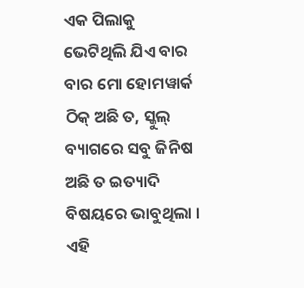ଏକ ପିଲାକୁ ଭେଟିଥିଲି ଯିଏ ବାର ବାର ମୋ ହୋମୱାର୍କ ଠିକ୍ ଅଛି ତ, ସ୍କୁଲ୍ ବ୍ୟାଗରେ ସବୁ ଜିନିଷ ଅଛି ତ ଇତ୍ୟାଦି ବିଷୟରେ ଭାବୁଥିଲା । ଏହି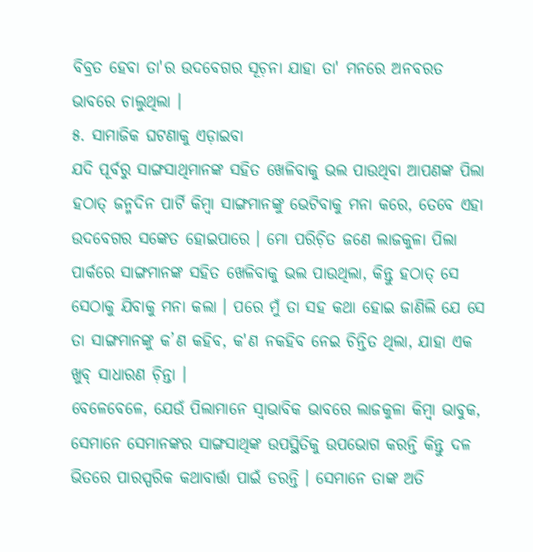ବିବ୍ରତ ହେବା ତା'ର ଉଦବେଗର ସୂଚ଼ନା ଯାହା ତା' ମନରେ ଅନବରତ ଭାବରେ ଚାଲୁଥିଲା ।
୫. ସାମାଜିକ ଘଟଣାକୁ ଏଡ଼ାଇବା
ଯଦି ପୂର୍ବରୁ ସାଙ୍ଗସାଥିମାନଙ୍କ ସହିତ ଖେଳିବାକୁ ଭଲ ପାଉଥିବା ଆପଣଙ୍କ ପିଲା ହଠାତ୍ ଜନ୍ମଦିନ ପାର୍ଟି କିମ୍ବା ସାଙ୍ଗମାନଙ୍କୁ ଭେଟିବାକୁ ମନା କରେ, ତେବେ ଏହା ଉଦବେଗର ସଙ୍କେତ ହୋଇପାରେ । ମୋ ପରିଚ଼ିତ ଜଣେ ଲାଜକୁଳା ପିଲା ପାର୍କରେ ସାଙ୍ଗମାନଙ୍କ ସହିତ ଖେଳିବାକୁ ଭଲ ପାଉଥିଲା, କିନ୍ତୁ ହଠାତ୍ ସେ ସେଠାକୁ ଯିବାକୁ ମନା କଲା । ପରେ ମୁଁ ତା ସହ କଥା ହୋଇ ଜାଣିଲି ଯେ ସେ ତା ସାଙ୍ଗମାନଙ୍କୁ କ’ଣ କହିବ, କ'ଣ ନକହିବ ନେଇ ଚିନ୍ତିତ ଥିଲା, ଯାହା ଏକ ଖୁବ୍ ସାଧାରଣ ଚ଼ିନ୍ତା ।
ବେଳେବେଳେ, ଯେଉଁ ପିଲାମାନେ ସ୍ୱାଭାବିକ ଭାବରେ ଲାଜକୁଳା କିମ୍ବା ଭାବୁକ, ସେମାନେ ସେମାନଙ୍କର ସାଙ୍ଗସାଥିଙ୍କ ଉପସ୍ଥିତିକୁ ଉପଭୋଗ କରନ୍ତି କିନ୍ତୁ ଦଳ ଭିତରେ ପାରସ୍ପରିକ କଥାବାର୍ତ୍ତା ପାଇଁ ଡରନ୍ତି । ସେମାନେ ତାଙ୍କ ଅତି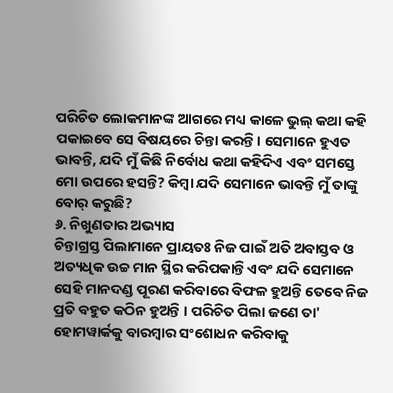ପରିଚିତ ଲୋକମାନଙ୍କ ଆଗରେ ମଧ୍ୟ କାଳେ ଭୁଲ୍ କଥା କହି ପକାଇବେ ସେ ବିଷୟରେ ଚିନ୍ତା କରନ୍ତି। ସେମାନେ ହୁଏତ ଭାବନ୍ତି, ଯଦି ମୁଁ କିଛି ନିର୍ବୋଧ କଥା କହିଦିଏ ଏବଂ ସମସ୍ତେ ମୋ ଉପରେ ହସନ୍ତି? କିମ୍ବା ଯଦି ସେମାନେ ଭାବନ୍ତି ମୁଁ ତାଙ୍କୁ ବୋର୍ କରୁଛି?
୬. ନିଖୁଣତାର ଅଭ୍ୟାସ
ଚିନ୍ତାଗ୍ରସ୍ତ ପିଲାମାନେ ପ୍ରାୟତଃ ନିଜ ପାଇଁ ଅତି ଅବାସ୍ତବ ଓ ଅତ୍ୟଧିକ ଉଚ୍ଚ ମାନ ସ୍ଥିର କରିପକାନ୍ତି ଏବଂ ଯଦି ସେମାନେ ସେହି ମାନଦଣ୍ଡ ପୂରଣ କରିବାରେ ବିଫଳ ହୁଅନ୍ତି ତେବେ ନିଜ ପ୍ରତି ବହୁତ କଠିନ ହୁଅନ୍ତି । ପରିଚିତ ପିଲା ଜଣେ ତା' ହୋମୱାର୍କକୁ ବାରମ୍ବାର ସଂଶୋଧନ କରିବାକୁ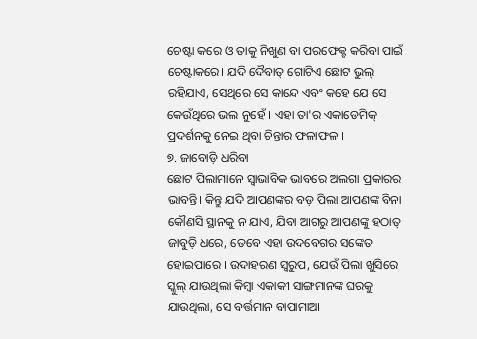ଚେଷ୍ଟା କରେ ଓ ତାକୁ ନିଖୁଣ ବା ପରଫେକ୍ଟ କରିବା ପାଇଁ ଚେଷ୍ଟାକରେ। ଯଦି ଦୈବାତ୍ ଗୋଟିଏ ଛୋଟ ଭୁଲ୍ ରହିଯାଏ, ସେଥିରେ ସେ କାନ୍ଦେ ଏବଂ କହେ ଯେ ସେ କେଉଁଥିରେ ଭଲ ନୁହେଁ । ଏହା ତା'ର ଏକାଡେମିକ୍ ପ୍ରଦର୍ଶନକୁ ନେଇ ଥିବା ଚିନ୍ତାର ଫଳାଫଳ ।
୭. ଜାବୋଡ଼ି ଧରିବା
ଛୋଟ ପିଲାମାନେ ସ୍ଵାଭାବିକ ଭାବରେ ଅଲଗା ପ୍ରକାରର ଭାବନ୍ତି। କିନ୍ତୁ ଯଦି ଆପଣଙ୍କର ବଡ଼ ପିଲା ଆପଣଙ୍କ ବିନା କୌଣସି ସ୍ଥାନକୁ ନ ଯାଏ, ଯିବା ଆଗରୁ ଆପଣଙ୍କୁ ହଠାତ୍ ଜାବୁଡ଼ି ଧରେ, ତେବେ ଏହା ଉଦବେଗର ସଙ୍କେତ ହୋଇପାରେ । ଉଦାହରଣ ସ୍ଵରୁପ, ଯେଉଁ ପିଲା ଖୁସିରେ ସ୍କୁଲ୍ ଯାଉଥିଲା କିମ୍ବା ଏକାକୀ ସାଙ୍ଗମାନଙ୍କ ଘରକୁ ଯାଉଥିଲା, ସେ ବର୍ତ୍ତମାନ ବାପାମାଆ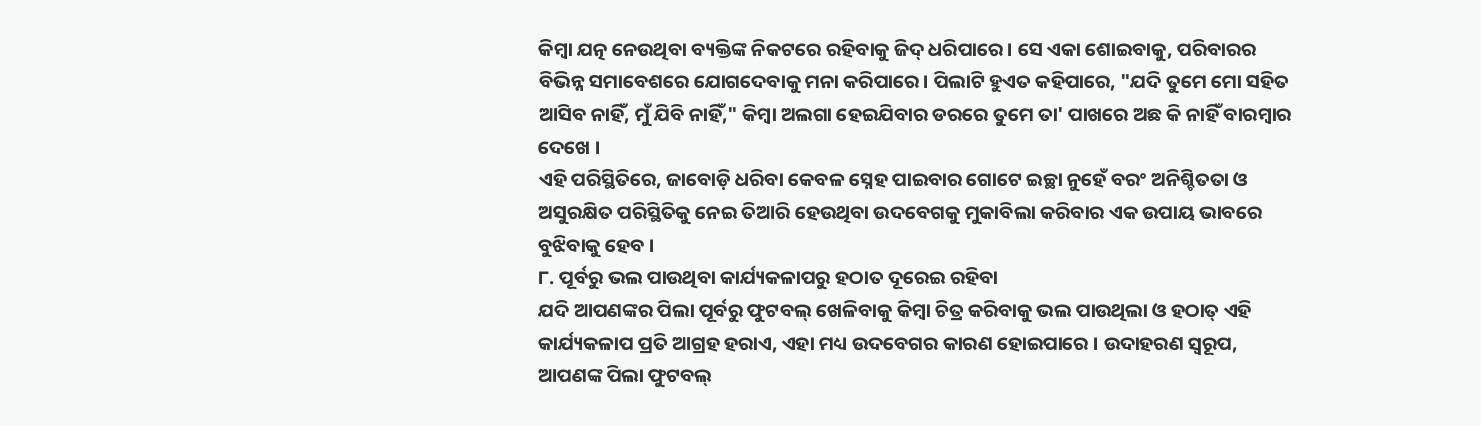କିମ୍ବା ଯତ୍ନ ନେଉଥିବା ବ୍ୟକ୍ତିଙ୍କ ନିକଟରେ ରହିବାକୁ ଜିଦ୍ ଧରିପାରେ। ସେ ଏକା ଶୋଇବାକୁ, ପରିବାରର ବିଭିନ୍ନ ସମାବେଶରେ ଯୋଗଦେବାକୁ ମନା କରିପାରେ। ପିଲାଟି ହୁଏତ କହିପାରେ, "ଯଦି ତୁମେ ମୋ ସହିତ ଆସିବ ନାହିଁ, ମୁଁ ଯିବି ନାହିଁ," କିମ୍ବା ଅଲଗା ହେଇଯିବାର ଡରରେ ତୁମେ ତା' ପାଖରେ ଅଛ କି ନାହିଁ ବାରମ୍ଵାର ଦେଖେ ।
ଏହି ପରିସ୍ଥିତିରେ, ଜାବୋଡ଼ି ଧରିବା କେବଳ ସ୍ନେହ ପାଇବାର ଗୋଟେ ଇଚ୍ଛା ନୁହେଁ ବରଂ ଅନିଶ୍ଚିତତା ଓ ଅସୁରକ୍ଷିତ ପରିସ୍ଥିତିକୁ ନେଇ ତିଆରି ହେଉଥିବା ଉଦବେଗକୁ ମୁକାବିଲା କରିବାର ଏକ ଉପାୟ ଭାବରେ ବୁଝିବାକୁ ହେବ ।
୮. ପୂର୍ବରୁ ଭଲ ପାଉଥିବା କାର୍ଯ୍ୟକଳାପରୁ ହଠାତ ଦୂରେଇ ରହିବା
ଯଦି ଆପଣଙ୍କର ପିଲା ପୂର୍ବରୁ ଫୁଟବଲ୍ ଖେଳିବାକୁ କିମ୍ବା ଚିତ୍ର କରିବାକୁ ଭଲ ପାଉଥିଲା ଓ ହଠାତ୍ ଏହି କାର୍ଯ୍ୟକଳାପ ପ୍ରତି ଆଗ୍ରହ ହରାଏ, ଏହା ମଧ୍ୟ ଉଦବେଗର କାରଣ ହୋଇପାରେ । ଉଦାହରଣ ସ୍ୱରୂପ, ଆପଣଙ୍କ ପିଲା ଫୁଟବଲ୍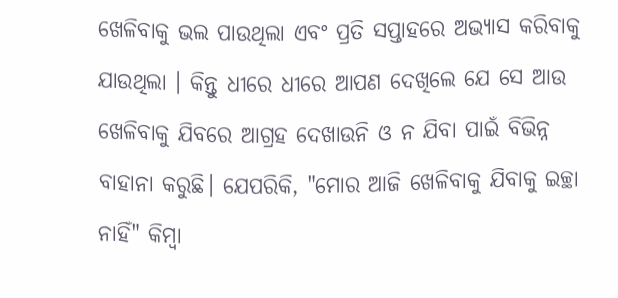ଖେଳିବାକୁ ଭଲ ପାଉଥିଲା ଏବଂ ପ୍ରତି ସପ୍ତାହରେ ଅଭ୍ୟାସ କରିବାକୁ ଯାଉଥିଲା । କିନ୍ତୁ ଧୀରେ ଧୀରେ ଆପଣ ଦେଖିଲେ ଯେ ସେ ଆଉ ଖେଳିବାକୁ ଯିବରେ ଆଗ୍ରହ ଦେଖାଉନି ଓ ନ ଯିବା ପାଇଁ ବିଭିନ୍ନ ବାହାନା କରୁଛି। ଯେପରିକି, "ମୋର ଆଜି ଖେଳିବାକୁ ଯିବାକୁ ଇଚ୍ଛା ନାହିଁ" କିମ୍ବା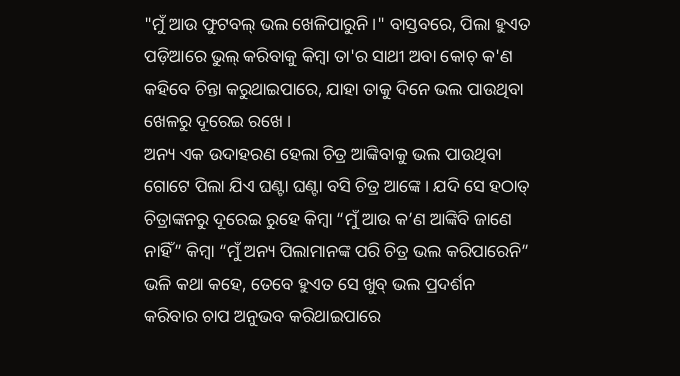"ମୁଁ ଆଉ ଫୁଟବଲ୍ ଭଲ ଖେଳିପାରୁନି ।" ବାସ୍ତବରେ, ପିଲା ହୁଏତ ପଡ଼ିଆରେ ଭୁଲ୍ କରିବାକୁ କିମ୍ବା ତା'ର ସାଥୀ ଅବା କୋଚ୍ କ'ଣ କହିବେ ଚିନ୍ତା କରୁଥାଇପାରେ, ଯାହା ତାକୁ ଦିନେ ଭଲ ପାଉଥିବା ଖେଳରୁ ଦୂରେଇ ରଖେ ।
ଅନ୍ୟ ଏକ ଉଦାହରଣ ହେଲା ଚିତ୍ର ଆଙ୍କିବାକୁ ଭଲ ପାଉଥିବା ଗୋଟେ ପିଲା ଯିଏ ଘଣ୍ଟା ଘଣ୍ଟା ବସି ଚିତ୍ର ଆଙ୍କେ। ଯଦି ସେ ହଠାତ୍ ଚିତ୍ରାଙ୍କନରୁ ଦୂରେଇ ରୁହେ କିମ୍ବା “ମୁଁ ଆଉ କ’ଣ ଆଙ୍କିବି ଜାଣେ ନାହିଁ” କିମ୍ବା “ମୁଁ ଅନ୍ୟ ପିଲାମାନଙ୍କ ପରି ଚିତ୍ର ଭଲ କରିପାରେନି” ଭଳି କଥା କହେ, ତେବେ ହୁଏତ ସେ ଖୁବ୍ ଭଲ ପ୍ରଦର୍ଶନ କରିବାର ଚାପ ଅନୁଭବ କରିଥାଇପାରେ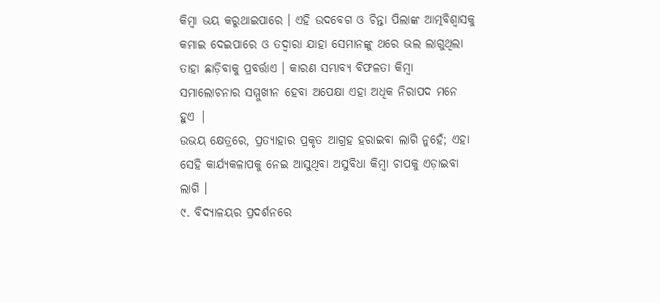କିମ୍ବା ଭୟ କରୁଥାଇପାରେ । ଏହି ଉଦବେଗ ଓ ଚିନ୍ତା ପିଲାଙ୍କ ଆତ୍ମବିଶ୍ୱାସକୁ କମାଇ ଦେଇପାରେ ଓ ତଦ୍ବାରା ଯାହା ସେମାନଙ୍କୁ ଥରେ ଭଲ ଲାଗୁଥିଲା ତାହା ଛାଡ଼ିବାକୁ ପ୍ରବର୍ତ୍ତାଏ । କାରଣ ସମ୍ଭାବ୍ୟ ବିଫଳତା କିମ୍ବା ସମାଲୋଚନାର ସମ୍ମୁଖୀନ ହେବା ଅପେକ୍ଷା ଏହା ଅଧିକ ନିରାପଦ ମନେ ହୁଏ |
ଉଭୟ କ୍ଷେତ୍ରରେ, ପ୍ରତ୍ୟାହାର ପ୍ରକୃତ ଆଗ୍ରହ ହରାଇବା ଲାଗି ନୁହେଁ; ଏହା ସେହି କାର୍ଯ୍ୟକଳାପକୁ ନେଇ ଆସୁଥିବା ଅସୁବିଧା କିମ୍ବା ଚାପକୁ ଏଡ଼ାଇବା ଲାଗି ।
୯. ବିଦ୍ୟାଳୟର ପ୍ରଦର୍ଶନରେ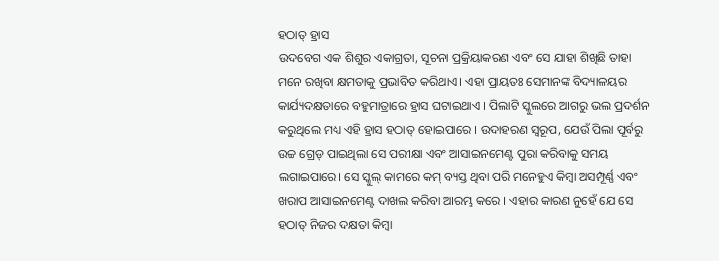ହଠାତ୍ ହ୍ରାସ
ଉଦବେଗ ଏକ ଶିଶୁର ଏକାଗ୍ରତା, ସୂଚନା ପ୍ରକ୍ରିୟାକରଣ ଏବଂ ସେ ଯାହା ଶିଖିଛି ତାହା ମନେ ରଖିବା କ୍ଷମତାକୁ ପ୍ରଭାବିତ କରିଥାଏ। ଏହା ପ୍ରାୟତଃ ସେମାନଙ୍କ ବିଦ୍ୟାଳୟର କାର୍ଯ୍ୟଦକ୍ଷତାରେ ବହୁମାତ୍ରାରେ ହ୍ରାସ ଘଟାଇଥାଏ । ପିଲାଟି ସ୍କୁଲରେ ଆଗରୁ ଭଲ ପ୍ରଦର୍ଶନ କରୁଥିଲେ ମଧ୍ୟ ଏହି ହ୍ରାସ ହଠାତ୍ ହୋଇପାରେ । ଉଦାହରଣ ସ୍ୱରୂପ, ଯେଉଁ ପିଲା ପୂର୍ବରୁ ଉଚ୍ଚ ଗ୍ରେଡ୍ ପାଇଥିଲା ସେ ପରୀକ୍ଷା ଏବଂ ଆସାଇନମେଣ୍ଟ ପୁରା କରିବାକୁ ସମୟ ଲଗାଇପାରେ। ସେ ସ୍କୁଲ୍ କାମରେ କମ୍ ବ୍ୟସ୍ତ ଥିବା ପରି ମନେହୁଏ କିମ୍ବା ଅସମ୍ପୂର୍ଣ୍ଣ ଏବଂ ଖରାପ ଆସାଇନମେଣ୍ଟ ଦାଖଲ କରିବା ଆରମ୍ଭ କରେ । ଏହାର କାରଣ ନୁହେଁ ଯେ ସେ ହଠାତ୍ ନିଜର ଦକ୍ଷତା କିମ୍ବା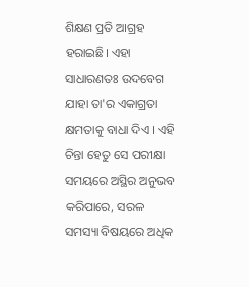ଶିକ୍ଷଣ ପ୍ରତି ଆଗ୍ରହ ହରାଇଛି। ଏହା ସାଧାରଣତଃ ଉଦବେଗ ଯାହା ତା'ର ଏକାଗ୍ରତା କ୍ଷମତାକୁ ବାଧା ଦିଏ । ଏହି ଚିନ୍ତା ହେତୁ ସେ ପରୀକ୍ଷା ସମୟରେ ଅସ୍ଥିର ଅନୁଭବ କରିପାରେ, ସରଳ ସମସ୍ୟା ବିଷୟରେ ଅଧିକ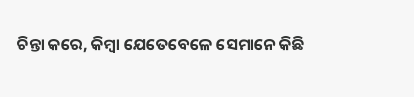ଚିନ୍ତା କରେ, କିମ୍ବା ଯେତେବେଳେ ସେମାନେ କିଛି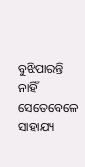ବୁଝିପାରନ୍ତି ନାହିଁ ସେତେବେଳେ ସାହାଯ୍ୟ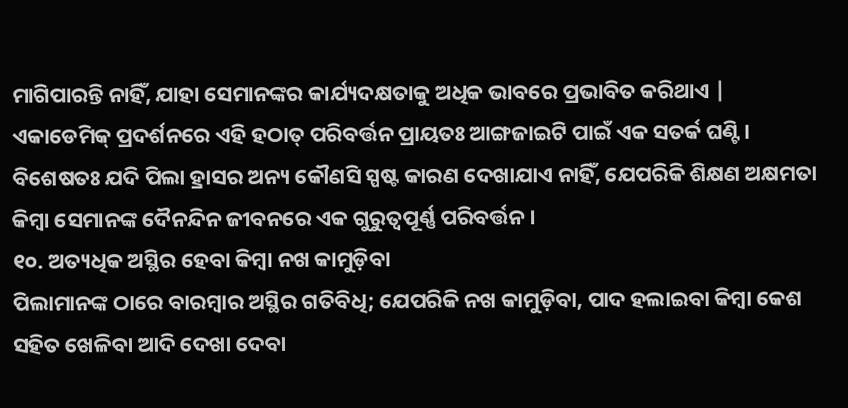ମାଗିପାରନ୍ତି ନାହିଁ, ଯାହା ସେମାନଙ୍କର କାର୍ଯ୍ୟଦକ୍ଷତାକୁ ଅଧିକ ଭାବରେ ପ୍ରଭାବିତ କରିଥାଏ |
ଏକାଡେମିକ୍ ପ୍ରଦର୍ଶନରେ ଏହି ହଠାତ୍ ପରିବର୍ତ୍ତନ ପ୍ରାୟତଃ ଆଙ୍ଗଜାଇଟି ପାଇଁ ଏକ ସତର୍କ ଘଣ୍ଟି। ବିଶେଷତଃ ଯଦି ପିଲା ହ୍ରାସର ଅନ୍ୟ କୌଣସି ସ୍ପଷ୍ଟ କାରଣ ଦେଖାଯାଏ ନାହିଁ, ଯେପରିକି ଶିକ୍ଷଣ ଅକ୍ଷମତା କିମ୍ବା ସେମାନଙ୍କ ଦୈନନ୍ଦିନ ଜୀବନରେ ଏକ ଗୁରୁତ୍ୱପୂର୍ଣ୍ଣ ପରିବର୍ତ୍ତନ ।
୧୦. ଅତ୍ୟଧିକ ଅସ୍ଥିର ହେବା କିମ୍ବା ନଖ କାମୁଡ଼ିବା
ପିଲାମାନଙ୍କ ଠାରେ ବାରମ୍ବାର ଅସ୍ଥିର ଗତିବିଧି; ଯେପରିକି ନଖ କାମୁଡ଼ିବା, ପାଦ ହଲାଇବା କିମ୍ବା କେଶ ସହିତ ଖେଳିବା ଆଦି ଦେଖା ଦେବା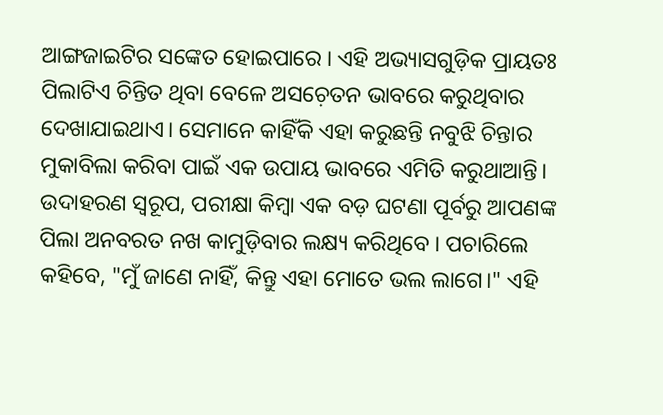ଆଙ୍ଗଜାଇଟିର ସଙ୍କେତ ହୋଇପାରେ । ଏହି ଅଭ୍ୟାସଗୁଡ଼ିକ ପ୍ରାୟତଃ ପିଲାଟିଏ ଚିନ୍ତିତ ଥିବା ବେଳେ ଅସଚ଼େତନ ଭାବରେ କରୁଥିବାର ଦେଖାଯାଇଥାଏ। ସେମାନେ କାହିଁକି ଏହା କରୁଛନ୍ତି ନବୁଝି ଚିନ୍ତାର ମୁକାବିଲା କରିବା ପାଇଁ ଏକ ଉପାୟ ଭାବରେ ଏମିତି କରୁଥାଆନ୍ତି।
ଉଦାହରଣ ସ୍ୱରୂପ, ପରୀକ୍ଷା କିମ୍ବା ଏକ ବଡ଼ ଘଟଣା ପୂର୍ବରୁ ଆପଣଙ୍କ ପିଲା ଅନବରତ ନଖ କାମୁଡ଼ିବାର ଲକ୍ଷ୍ୟ କରିଥିବେ । ପଚାରିଲେ କହିବେ, "ମୁଁ ଜାଣେ ନାହିଁ, କିନ୍ତୁ ଏହା ମୋତେ ଭଲ ଲାଗେ।" ଏହି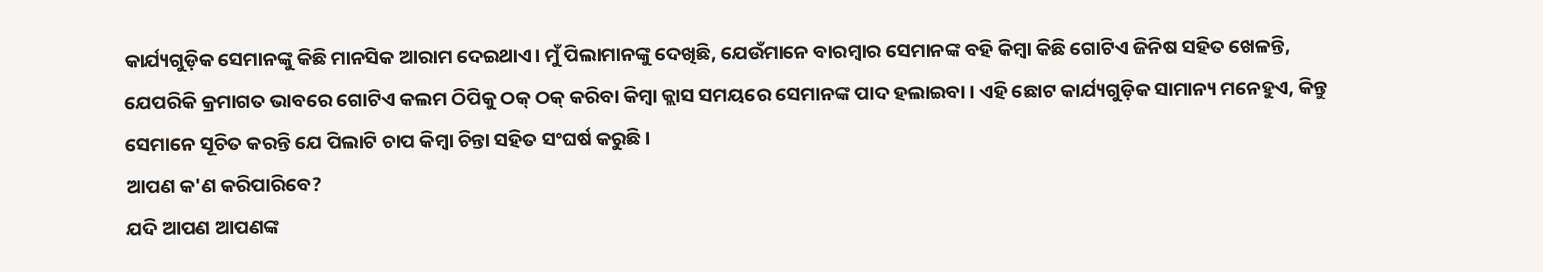କାର୍ଯ୍ୟଗୁଡ଼ିକ ସେମାନଙ୍କୁ କିଛି ମାନସିକ ଆରାମ ଦେଇଥାଏ। ମୁଁ ପିଲାମାନଙ୍କୁ ଦେଖିଛି, ଯେଉଁମାନେ ବାରମ୍ବାର ସେମାନଙ୍କ ବହି କିମ୍ବା କିଛି ଗୋଟିଏ ଜିନିଷ ସହିତ ଖେଳନ୍ତି, ଯେପରିକି କ୍ରମାଗତ ଭାବରେ ଗୋଟିଏ କଲମ ଠିପିକୁ ଠକ୍ ଠକ୍ କରିବା କିମ୍ବା କ୍ଲାସ ସମୟରେ ସେମାନଙ୍କ ପାଦ ହଲାଇବା । ଏହି ଛୋଟ କାର୍ଯ୍ୟଗୁଡ଼ିକ ସାମାନ୍ୟ ମନେହୁଏ, କିନ୍ତୁ ସେମାନେ ସୂଚିତ କରନ୍ତି ଯେ ପିଲାଟି ଚାପ କିମ୍ବା ଚିନ୍ତା ସହିତ ସଂଘର୍ଷ କରୁଛି ।
ଆପଣ କ'ଣ କରିପାରିବେ?
ଯଦି ଆପଣ ଆପଣଙ୍କ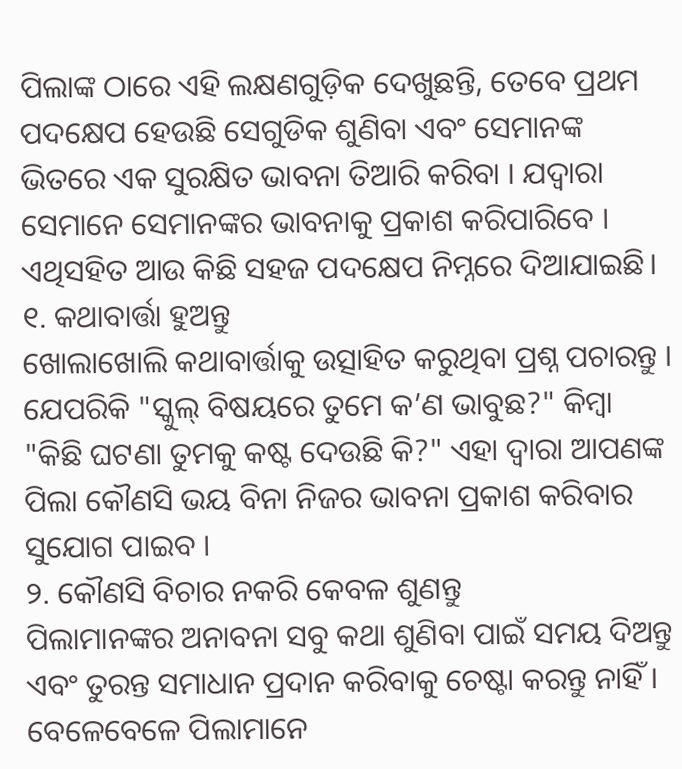ପିଲାଙ୍କ ଠାରେ ଏହି ଲକ୍ଷଣଗୁଡ଼ିକ ଦେଖୁଛନ୍ତି, ତେବେ ପ୍ରଥମ ପଦକ୍ଷେପ ହେଉଛି ସେଗୁଡିକ ଶୁଣିବା ଏବଂ ସେମାନଙ୍କ ଭିତରେ ଏକ ସୁରକ୍ଷିତ ଭାବନା ତିଆରି କରିବା । ଯଦ୍ୱାରା ସେମାନେ ସେମାନଙ୍କର ଭାବନାକୁ ପ୍ରକାଶ କରିପାରିବେ । ଏଥିସହିତ ଆଉ କିଛି ସହଜ ପଦକ୍ଷେପ ନିମ୍ନରେ ଦିଆଯାଇଛି।
୧. କଥାବାର୍ତ୍ତା ହୁଅନ୍ତୁ
ଖୋଲାଖୋଲି କଥାବାର୍ତ୍ତାକୁ ଉତ୍ସାହିତ କରୁଥିବା ପ୍ରଶ୍ନ ପଚାରନ୍ତୁ । ଯେପରିକି "ସ୍କୁଲ୍ ବିଷୟରେ ତୁମେ କ’ଣ ଭାବୁଛ?" କିମ୍ବା "କିଛି ଘଟଣା ତୁମକୁ କଷ୍ଟ ଦେଉଛି କି?" ଏହା ଦ୍ୱାରା ଆପଣଙ୍କ ପିଲା କୌଣସି ଭୟ ବିନା ନିଜର ଭାବନା ପ୍ରକାଶ କରିବାର ସୁଯୋଗ ପାଇବ ।
୨. କୌଣସି ବିଚାର ନକରି କେବଳ ଶୁଣନ୍ତୁ
ପିଲାମାନଙ୍କର ଅନାବନା ସବୁ କଥା ଶୁଣିବା ପାଇଁ ସମୟ ଦିଅନ୍ତୁ ଏବଂ ତୁରନ୍ତ ସମାଧାନ ପ୍ରଦାନ କରିବାକୁ ଚେଷ୍ଟା କରନ୍ତୁ ନାହିଁ । ବେଳେବେଳେ ପିଲାମାନେ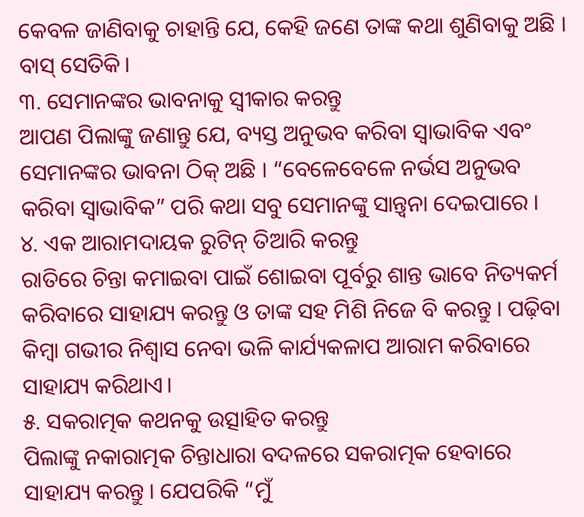କେବଳ ଜାଣିବାକୁ ଚାହାନ୍ତି ଯେ, କେହି ଜଣେ ତାଙ୍କ କଥା ଶୁଣିବାକୁ ଅଛି । ବାସ୍ ସେତିକି।
୩. ସେମାନଙ୍କର ଭାବନାକୁ ସ୍ୱୀକାର କରନ୍ତୁ
ଆପଣ ପିଲାଙ୍କୁ ଜଣାନ୍ତୁ ଯେ, ବ୍ୟସ୍ତ ଅନୁଭବ କରିବା ସ୍ୱାଭାବିକ ଏବଂ ସେମାନଙ୍କର ଭାବନା ଠିକ୍ ଅଛି । “ବେଳେବେଳେ ନର୍ଭସ ଅନୁଭବ କରିବା ସ୍ୱାଭାବିକ” ପରି କଥା ସବୁ ସେମାନଙ୍କୁ ସାନ୍ତ୍ୱନା ଦେଇପାରେ ।
୪. ଏକ ଆରାମଦାୟକ ରୁଟିନ୍ ତିଆରି କରନ୍ତୁ
ରାତିରେ ଚିନ୍ତା କମାଇବା ପାଇଁ ଶୋଇବା ପୂର୍ବରୁ ଶାନ୍ତ ଭାବେ ନିତ୍ୟକର୍ମ କରିବାରେ ସାହାଯ୍ୟ କରନ୍ତୁ ଓ ତାଙ୍କ ସହ ମିଶି ନିଜେ ବି କରନ୍ତୁ । ପଢ଼ିବା କିମ୍ବା ଗଭୀର ନିଶ୍ୱାସ ନେବା ଭଳି କାର୍ଯ୍ୟକଳାପ ଆରାମ କରିବାରେ ସାହାଯ୍ୟ କରିଥାଏ।
୫. ସକରାତ୍ମକ କଥନକୁ ଉତ୍ସାହିତ କରନ୍ତୁ
ପିଲାଙ୍କୁ ନକାରାତ୍ମକ ଚିନ୍ତାଧାରା ବଦଳରେ ସକରାତ୍ମକ ହେବାରେ ସାହାଯ୍ୟ କରନ୍ତୁ । ଯେପରିକି “ମୁଁ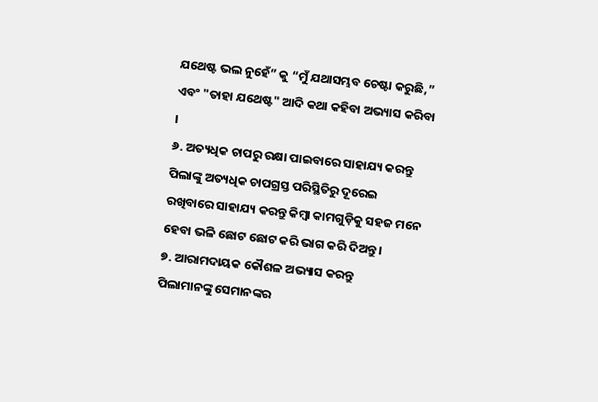ଯଥେଷ୍ଟ ଭଲ ନୁହେଁ” କୁ “ମୁଁ ଯଥାସମ୍ଭବ ଚେଷ୍ଟା କରୁଛି,” ଏବଂ "ତାହା ଯଥେଷ୍ଟ" ଆଦି କଥା କହିବା ଅଭ୍ୟାସ କରିବା ।
୬. ଅତ୍ୟଧିକ ଚାପରୁ ରକ୍ଷା ପାଇବାରେ ସାହାଯ୍ୟ କରନ୍ତୁ
ପିଲାଙ୍କୁ ଅତ୍ୟଧିକ ଚାପଗ୍ରସ୍ତ ପରିସ୍ଥିତିରୁ ଦୂରେଇ ରଖିବାରେ ସାହାଯ୍ୟ କରନ୍ତୁ କିମ୍ବା କାମଗୁଡ଼ିକୁ ସହଜ ମନେ ହେବା ଭଳି ଛୋଟ ଛୋଟ କରି ଭାଗ କରି ଦିଅନ୍ତୁ ।
୭. ଆରାମଦାୟକ କୌଶଳ ଅଭ୍ୟାସ କରନ୍ତୁ
ପିଲାମାନଙ୍କୁ ସେମାନଙ୍କର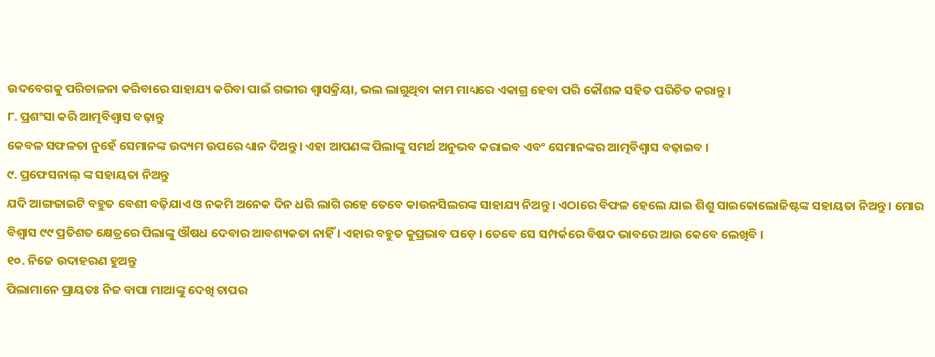ଉଦବେଗକୁ ପରିଚାଳନା କରିବାରେ ସାହାଯ୍ୟ କରିବା ପାଇଁ ଗଭୀର ଶ୍ଵାସକ୍ରିୟା, ଭଲ ଲାଗୁଥିବା କାମ ମାଧ୍ୟରେ ଏକାଗ୍ର ହେବା ପରି କୌଶଳ ସହିତ ପରିଚିତ କରାନ୍ତୁ ।
୮. ପ୍ରଶଂସା କରି ଆତ୍ମବିଶ୍ୱାସ ବଢ଼ାନ୍ତୁ
କେବଳ ସଫଳତା ନୁହେଁ ସେମାନଙ୍କ ଉଦ୍ୟମ ଉପରେ ଧ୍ୟାନ ଦିଅନ୍ତୁ । ଏହା ଆପଣଙ୍କ ପିଲାଙ୍କୁ ସମର୍ଥ ଅନୁଭବ କରାଇବ ଏବଂ ସେମାନଙ୍କର ଆତ୍ମବିଶ୍ୱାସ ବଢ଼ାଇବ ।
୯. ପ୍ରଫେସନାଲ୍ ଙ୍କ ସହାୟତା ନିଅନ୍ତୁ
ଯଦି ଆଙ୍ଗଜାଇଟି ବହୁତ ବେଶୀ ବଢ଼ିଯାଏ ଓ ନକମି ଅନେକ ଦିନ ଧରି ଲାଗି ରହେ ତେବେ କାଉନସିଲରଙ୍କ ସାହାଯ୍ୟ ନିଅନ୍ତୁ । ଏଠାରେ ବିଫଳ ହେଲେ ଯାଇ ଶିଶୁ ସାଇକୋଲୋଜିଷ୍ଟଙ୍କ ସହାୟତା ନିଅନ୍ତୁ । ମୋର ବିଶ୍ୱାସ ୯୯ ପ୍ରତିଶତ କ୍ଷେତ୍ରରେ ପିଲାଙ୍କୁ ଔଷଧ ଦେବାର ଆବଶ୍ୟକତା ନାହିଁ । ଏହାର ବହୁତ କୁପ୍ରଭାବ ପଡ଼େ । ତେବେ ସେ ସମ୍ପର୍କରେ ବିଷଦ ଭାବରେ ଆଉ କେବେ ଲେଖିବି ।
୧୦. ନିଜେ ଉଦାହରଣ ହୁଅନ୍ତୁ
ପିଲାମାନେ ପ୍ରାୟତଃ ନିଜ ବାପା ମାଆଙ୍କୁ ଦେଖି ଚାପର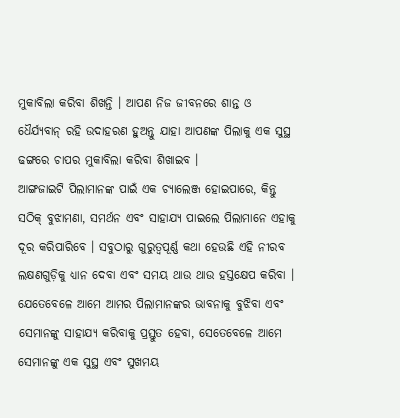ମୁକାବିଲା କରିବା ଶିଖନ୍ତି । ଆପଣ ନିଜ ଜୀବନରେ ଶାନ୍ତ ଓ ଧୈର୍ଯ୍ୟବାନ୍ ରହି ଉଦାହରଣ ହୁଅନ୍ତୁ ଯାହା ଆପଣଙ୍କ ପିଲାକୁ ଏକ ସୁସ୍ଥ ଢଙ୍ଗରେ ଚାପର ମୁକାବିଲା କରିବା ଶିଖାଇବ ।
ଆଙ୍ଗଜାଇଟି ପିଲାମାନଙ୍କ ପାଇଁ ଏକ ଚ୍ୟାଲେଞ୍ଜ ହୋଇପାରେ, କିନ୍ତୁ ସଠିକ୍ ବୁଝାମଣା, ସମର୍ଥନ ଏବଂ ସାହାଯ୍ୟ ପାଇଲେ ପିଲାମାନେ ଏହାକୁ ଦୂର କରିପାରିବେ । ସବୁଠାରୁ ଗୁରୁତ୍ୱପୂର୍ଣ୍ଣ କଥା ହେଉଛି ଏହି ନୀରବ ଲକ୍ଷଣଗୁଡ଼ିକୁ ଧ୍ୟାନ ଦେବା ଏବଂ ସମୟ ଥାଉ ଥାଉ ହସ୍ତକ୍ଷେପ କରିବା । ଯେତେବେଳେ ଆମେ ଆମର ପିଲାମାନଙ୍କର ଭାବନାକୁ ବୁଝିବା ଏବଂ ସେମାନଙ୍କୁ ସାହାଯ୍ୟ କରିବାକୁ ପ୍ରସ୍ତୁତ ହେବା, ସେତେବେଳେ ଆମେ ସେମାନଙ୍କୁ ଏକ ସୁସ୍ଥ ଏବଂ ସୁଖମୟ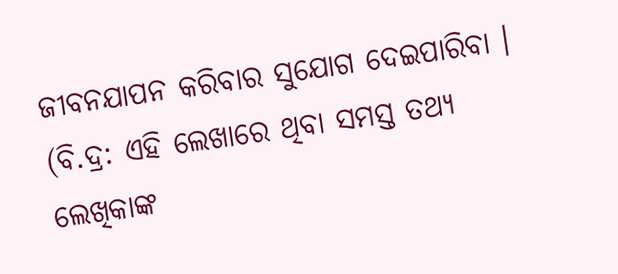ଜୀବନଯାପନ କରିବାର ସୁଯୋଗ ଦେଇପାରିବା ।
(ବି.ଦ୍ର: ଏହି ଲେଖାରେ ଥିବା ସମସ୍ତ ତଥ୍ୟ ଲେଖିକାଙ୍କ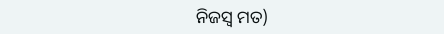ନିଜସ୍ୱ ମତ)